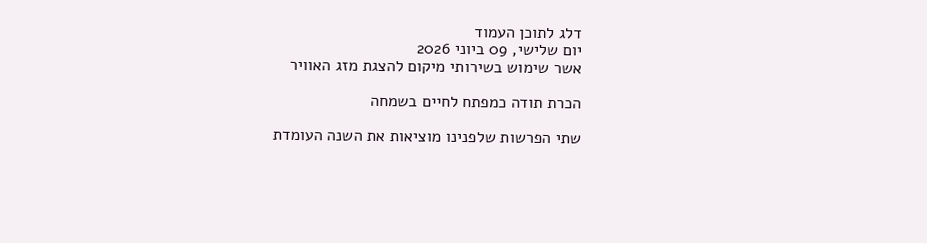דלג לתוכן העמוד
יום שלישי, 09 ביוני 2026
אשר שימוש בשירותי מיקום להצגת מזג האוויר

הכרת תודה כמפתח לחיים בשמחה

שתי הפרשות שלפנינו מוציאות את השנה העומדת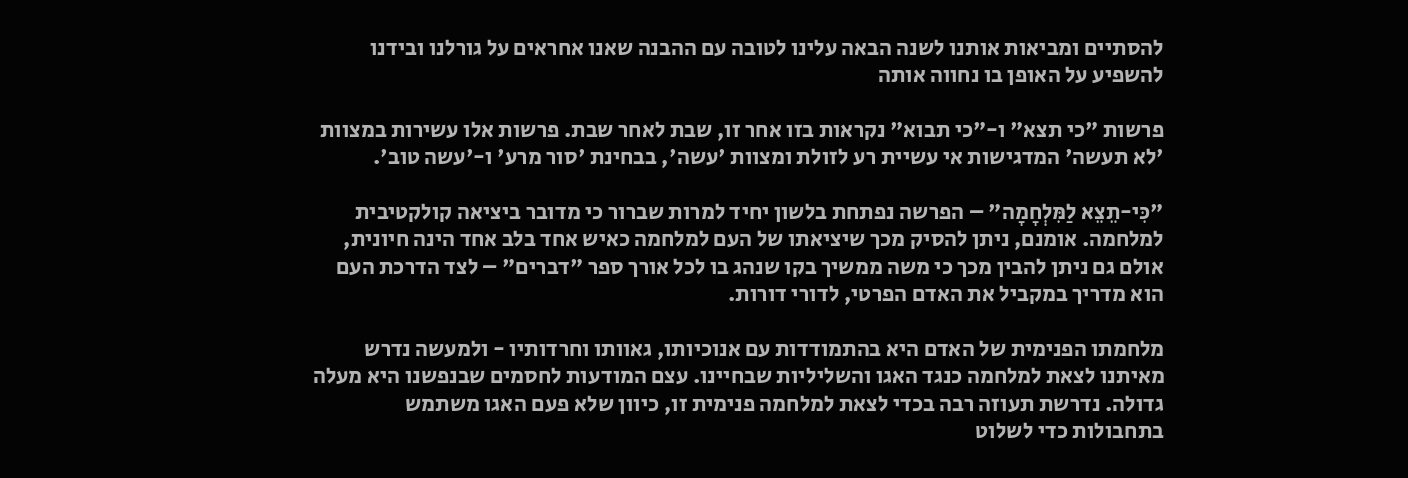להסתיים ומביאות אותנו לשנה הבאה עלינו לטובה עם ההבנה שאנו אחראים על גורלנו ובידנו להשפיע על האופן בו נחווה אותה

פרשות "כי תצא" ו-"כי תבוא" נקראות בזו אחר זו, שבת לאחר שבת. פרשות אלו עשירות במצוות 'לא תעשה' המדגישות אי עשיית רע לזולת ומצוות 'עשה', בבחינת 'סור מרע' ו-'עשה טוב'.

"כִּי-תֵצֵא לַמִּלְחָמָה" – הפרשה נפתחת בלשון יחיד למרות שברור כי מדובר ביציאה קולקטיבית למלחמה. אומנם, ניתן להסיק מכך שיציאתו של העם למלחמה כאיש אחד בלב אחד הינה חיונית, אולם גם ניתן להבין מכך כי משה ממשיך בקו שנהג בו לכל אורך ספר "דברים" – לצד הדרכת העם הוא מדריך במקביל את האדם הפרטי, לדורי דורות.

מלחמתו הפנימית של האדם היא בהתמודדות עם אנוכיותו, גאוותו וחרדותיו - ולמעשה נדרש מאיתנו לצאת למלחמה כנגד האגו והשליליות שבחיינו. עצם המודעות לחסמים שבנפשנו היא מעלה גדולה. נדרשת תעוזה רבה בכדי לצאת למלחמה פנימית זו, כיוון שלא פעם האגו משתמש בתחבולות כדי לשלוט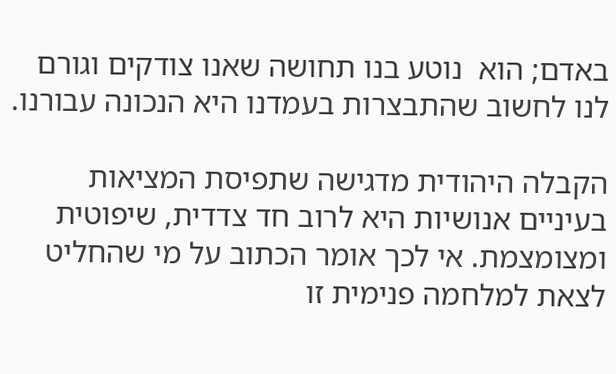באדם; הוא  נוטע בנו תחושה שאנו צודקים וגורם לנו לחשוב שהתבצרות בעמדנו היא הנכונה עבורנו.

הקבלה היהודית מדגישה שתפיסת המציאות בעיניים אנושיות היא לרוב חד צדדית, שיפוטית ומצומצמת. אי לכך אומר הכתוב על מי שהחליט לצאת למלחמה פנימית זו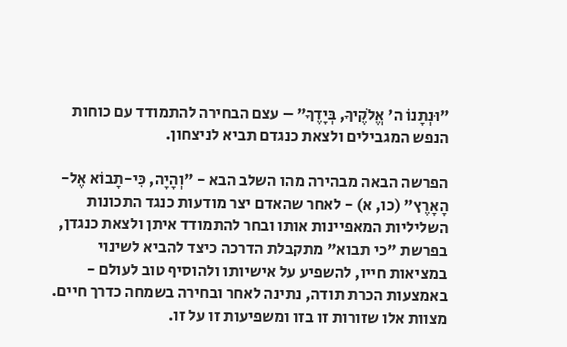"וּנְתָנוֹ ה' אֱלֹקֶיךָ, בְּיָדֶךָ" – עצם הבחירה להתמודד עם כוחות הנפש המגבילים ולצאת כנגדם תביא לניצחון.

הפרשה הבאה מבהירה מהו השלב הבא - "וְהָיָה, כִּי-תָבוֹא אֶל-הָאָרֶץ" (כו, א) - לאחר שהאדם יצר מודעות כנגד התכונות השליליות המאפיינות אותו ובחר להתמודד איתן ולצאת כנגדן, בפרשת "כי תבוא" מתקבלת הדרכה כיצד להביא לשינוי במציאות חייו, להשפיע על אישיותו ולהוסיף טוב לעולם - באמצעות הכרת תודה, נתינה לאחר ובחירה בשמחה כדרך חיים. מצוות אלו שזורות זו בזו ומשפיעות זו על זו.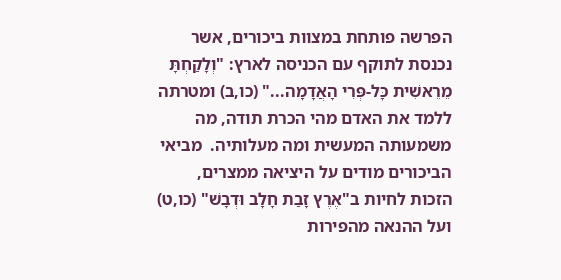הפרשה פותחת במצוות ביכורים, אשר נכנסת לתוקף עם הכניסה לארץ: "וְלָקַחְתָּ מֵרֵאשִׁית כָּל-פְּרִי הָאֲדָמָה..." (כו,ב) ומטרתה ללמד את האדם מהי הכרת תודה, מה משמעותה המעשית ומה מעלותיה.  מביאי הביכורים מודים על היציאה ממצרים, הזכות לחיות ב"אֶרֶץ זָבַת חָלָב וּדְבָשׁ" (כו,ט) ועל ההנאה מהפירות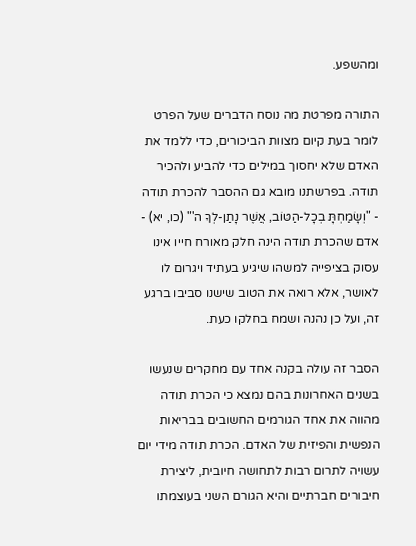ומהשפע.

התורה מפרטת מה נוסח הדברים שעל הפרט לומר בעת קיום מצוות הביכורים, כדי ללמד את האדם שלא יחסוך במילים כדי להביע ולהכיר תודה. בפרשתנו מובא גם ההסבר להכרת תודה - "וְשָׂמַחְתָּ בְכָל-הַטּוֹב, אֲשֶׁר נָתַן-לְךָ ה'" (כו, יא) - אדם שהכרת תודה הינה חלק מאורח חייו אינו עסוק בציפייה למשהו שיגיע בעתיד ויגרום לו לאושר, אלא רואה את הטוב שישנו סביבו ברגע זה, ועל כן נהנה ושמח בחלקו כעת.

הסבר זה עולה בקנה אחד עם מחקרים שנעשו בשנים האחרונות בהם נמצא כי הכרת תודה מהווה את אחד הגורמים החשובים בבריאות הנפשית והפיזית של האדם. הכרת תודה מידי יום עשויה לתרום רבות לתחושה חיובית, ליצירת חיבורים חברתיים והיא הגורם השני בעוצמתו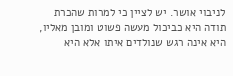לניבוי אושר. יש לציין כי למרות שהכרת תודה היא כביכול מעשה פשוט ומובן מאליו, היא אינה רגש שנולדים איתו אלא היא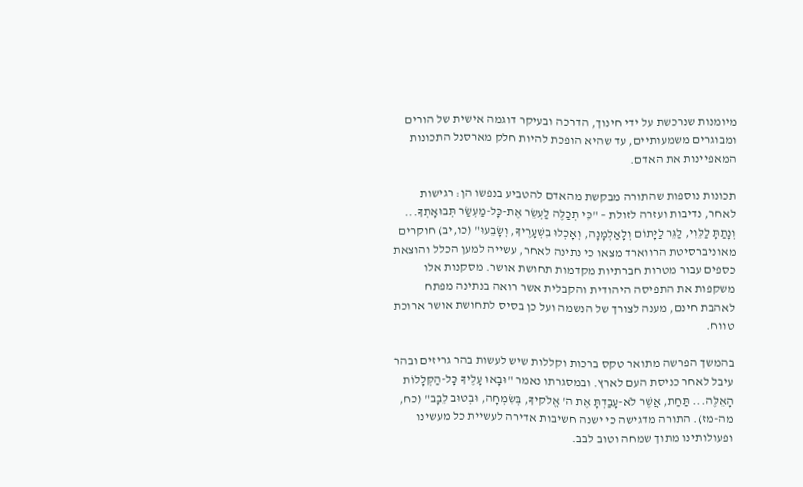מיומנות שנרכשת על ידי חינוך, הדרכה ובעיקר דוגמה אישית של הורים ומבוגרים משמעותיים, עד שהיא הופכת להיות חלק מארסנל התכונות המאפיינות את האדם.

תכונות נוספות שהתורה מבקשת מהאדם להטביע בנפשו הן: רגישות לאחר, נדיבות ועזרה לזולת – "כִּי תְכַלֶּה לַעְשֵׂר אֶת-כָּל-מַעְשַׂר תְּבוּאָתְךָ... וְנָתַתָּ לַלֵּוִי, לַגֵּר לַיָּתוֹם וְלָאַלְמָנָה, וְאָכְלוּ בִשְׁעָרֶיךָ, וְשָׂבֵעוּ" (כו,יב) חוקרים מאוניברסיטת הרווארד מצאו כי נתינה לאחר, עשייה למען הכלל והוצאת כספים עבור מטרות חברתיות מקדמות תחושת אושר. מסקנות אלו משקפות את התפיסה היהודית והקבלית אשר רואה בנתינה מפתח לאהבת חינם, מענה לצורך של הנשמה ועל כן בסיס לתחושת אושר ארוכת טווח.

בהמשך הפרשה מתואר טקס ברכות וקללות שיש לעשות בהר גריזים ובהר עיבל לאחר כניסת העם לארץ. ובמסגרתו נאמר "וּבָאוּ עָלֶיךָ כָּל-הַקְּלָלוֹת הָאֵלֶּה... תַּחַת, אֲשֶׁר לֹא-עָבַדְתָּ אֶת ה' אֱלֹקיךָ, בְּשִׂמְחָה, וּבְטוּב לֵבָב" (כח, מה-מז). התורה מדגישה כי ישנה חשיבות אדירה לעשיית כל מעשינו ופעולותינו מתוך שמחה וטוב לבב.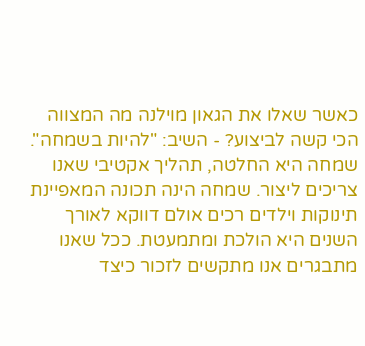כאשר שאלו את הגאון מוילנה מה המצווה הכי קשה לביצוע? - השיב: "להיות בשמחה". שמחה היא החלטה, תהליך אקטיבי שאנו צריכים ליצור. שמחה הינה תכונה המאפיינת תינוקות וילדים רכים אולם דווקא לאורך השנים היא הולכת ומתמעטת. ככל שאנו מתבגרים אנו מתקשים לזכור כיצד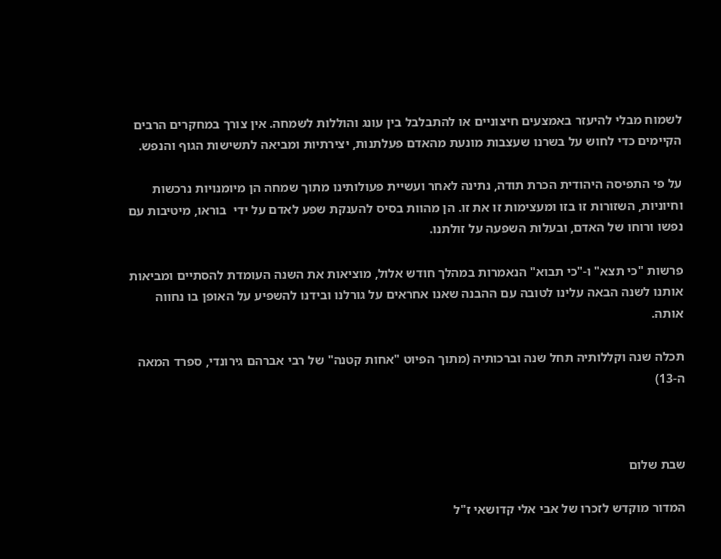לשמוח מבלי להיעזר באמצעים חיצוניים או להתבלבל בין עונג והוללות לשמחה. אין צורך במחקרים הרבים הקיימים כדי לחוש על בשרנו שעצבות מונעת מהאדם פעלתנות, יצירתיות ומביאה לתשישות הגוף והנפש.

על פי התפיסה היהודית הכרת תודה, נתינה לאחר ועשיית פעולותינו מתוך שמחה הן מיומנויות נרכשות וחיוניות, השזורות זו בזו ומעצימות זו את זו. הן מהוות בסיס להענקת שפע לאדם על ידי  בוראו, מיטיבות עם נפשו ורוחו של האדם, ובעלות השפעה על זולתנו.

פרשות "כי תצא" ו-"כי תבוא" הנאמרות במהלך חודש אלול, מוציאות את השנה העומדת להסתיים ומביאות אותנו לשנה הבאה עלינו לטובה עם ההבנה שאנו אחראים על גורלנו ובידנו להשפיע על האופן בו נחווה אותה.

תכלה שנה וקללותיה תחל שנה וברכותיה (מתוך הפיוט "אחות קטנה" של רבי אברהם גירונדי, ספרד המאה ה-13)



שבת שלום

המדור מוקדש לזכרו של אבי אלי קדושאי ז"ל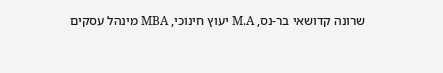שרונה קדושאי בר-נס, M.A יעוץ חינוכי, MBA מינהל עסקים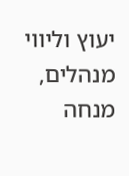יעוץ וליווי מנהלים, מנחה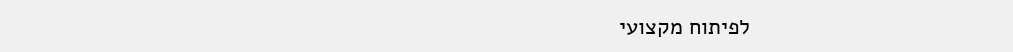לפיתוח מקצועי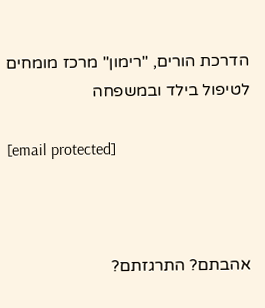הדרכת הורים, "רימון" מרכז מומחים לטיפול בילד ובמשפחה

[email protected]



אהבתם? התרגזתם?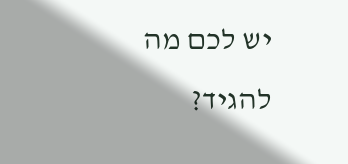יש לכם מה להגיד?